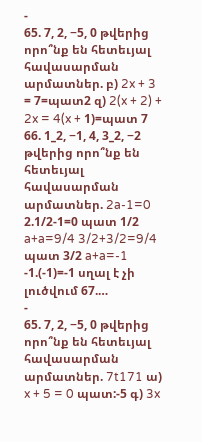-
65. 7, 2, −5, 0 թվերից որո՞նք են հետեւյալ հավասարման արմատներ. բ) 2x + 3 = 7=պատ2 զ) 2(x + 2) + 2x = 4(x + 1)=պատ 7 66. 1_2, −1, 4, 3_2, −2 թվերից որո՞նք են հետեւյալ հավասարման արմատներ. 2a-1=0 2.1/2-1=0 պատ 1/2 a+a=9/4 3/2+3/2=9/4 պատ 3/2 a+a=-1 -1.(-1)=-1 սղալ է չի լուծվում 67.…
-
65. 7, 2, −5, 0 թվերից որո՞նք են հետեւյալ հավասարման արմատներ. 7t171 ա) x + 5 = 0 պատ:-5 գ) 3x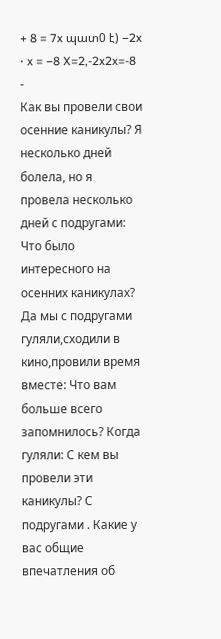+ 8 = 7x պատ0 է) −2x ⋅ x = −8 X=2,-2x2x=-8
-
Как вы провели свои осенние каникулы? Я несколько дней болела, но я провела несколько дней с подругами: Что было интересного на осенних каникулах? Да мы с подругами гуляли,сходили в кино,провили время вместе: Что вам больше всего запомнилось? Когда гуляли: С кем вы провели эти каникулы? С подругами . Какие у вас общие впечатления об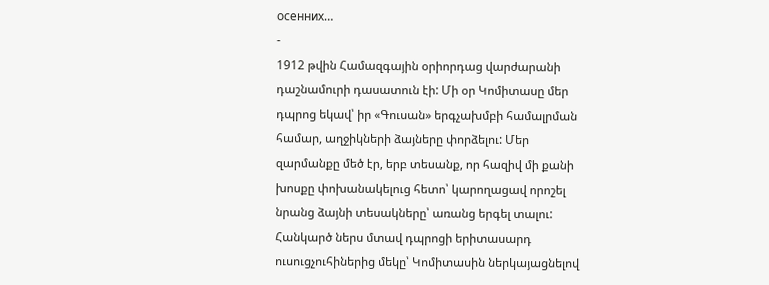осенних…
-
1912 թվին Համազգային օրիորդաց վարժարանի դաշնամուրի դասատուն էի: Մի օր Կոմիտասը մեր դպրոց եկավ՝ իր «Գուսան» երգչախմբի համալրման համար, աղջիկների ձայները փորձելու: Մեր զարմանքը մեծ էր, երբ տեսանք, որ հազիվ մի քանի խոսքը փոխանակելուց հետո՝ կարողացավ որոշել նրանց ձայնի տեսակները՝ առանց երգել տալու: Հանկարծ ներս մտավ դպրոցի երիտասարդ ուսուցչուհիներից մեկը՝ Կոմիտասին ներկայացնելով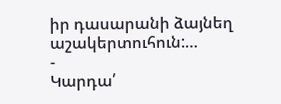իր դասարանի ձայնեղ աշակերտուհուն:…
-
Կարդա՛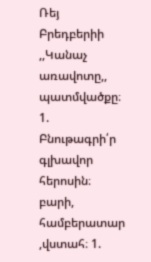Ռեյ Բրեդբերիի ,,Կանաչ առավոտը,, պատմվածքը։ 1. Բնութագրի՛ր գլխավոր հերոսին։ բարի, համբերատար ,վստահ։ 1.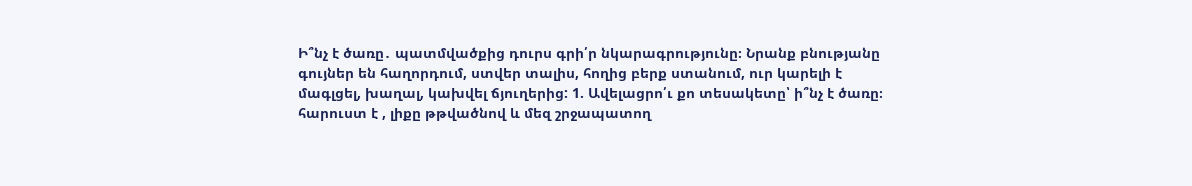Ի՞նչ է ծառը․ պատմվածքից դուրս գրի՛ր նկարագրությունը։ Նրանք բնությանը գույներ են հաղորդում, ստվեր տալիս, հողից բերք ստանում, ուր կարելի է մագլցել, խաղալ, կախվել ճյուղերից: 1. Ավելացրո՛ւ քո տեսակետը՝ ի՞նչ է ծառը։ հարուստ է , լիքը թթվածնով և մեզ շրջապատող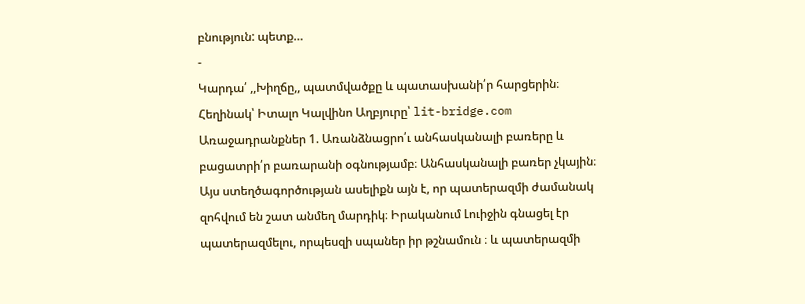բնություն: պետք…
-
Կարդա՛ ,,Խիղճը,, պատմվածքը և պատասխանի՛ր հարցերին։ Հեղինակ՝ Իտալո Կալվինո Աղբյուրը՝ lit-bridge.com Առաջադրանքներ 1. Առանձնացրո՛ւ անհասկանալի բառերը և բացատրի՛ր բառարանի օգնությամբ։ Անհասկանալի բառեր չկային։ Այս ստեղծագործության ասելիքն այն է, որ պատերազմի ժամանակ զոհվում են շատ անմեղ մարդիկ։ Իրականում Լուիջին գնացել էր պատերազմելու, որպեսզի սպաներ իր թշնամուն ։ և պատերազմի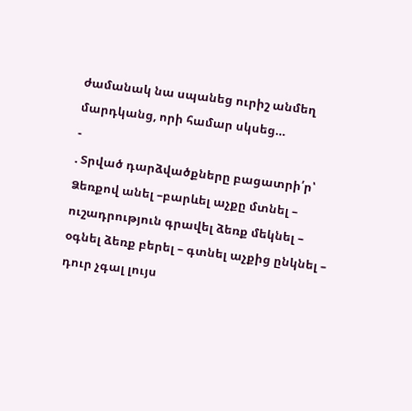ժամանակ նա սպանեց ուրիշ անմեղ մարդկանց, որի համար սկսեց…
-
. Տրված դարձվածքները բացատրի՛ր՝ Ձեռքով անել –բարևել աչքը մտնել – ուշադրություն գրավել ձեռք մեկնել – օգնել ձեռք բերել – գտնել աչքից ընկնել – դուր չգալ լույս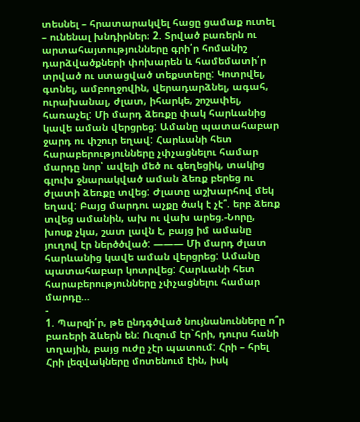տեսնել – հրատարակվել հացը ցամաք ուտել – ունենալ խնդիրներ։ 2. Տրված բառերն ու արտահայտությունները գրի՛ր հոմանիշ դարձվածքների փոխարեն և համեմատի՛ր տրված ու ստացված տեքստերը: Կոտրվել, գտնել, ամբողջովին, վերադարձնել, ագահ, ուրախանալ, ժլատ, իհարկե, շոշափել, հառաչել: Մի մարդ ձեռքը փակ հարևանից կավե աման վերցրեց: Ամանը պատահաբար ջարդ ու փշուր եղավ: Հարևանի հետ հարաբերությունները չփչացնելու համար մարդը նոր՝ ավելի մեծ ու գեղեցիկ, տակից գլուխ ջնարակված աման ձեռք բերեց ու ժլատի ձեռքը տվեց: Ժլատը աշխարհով մեկ եղավ: Բայց մարդու աչքը ծակ է չէ՞. երբ ձեռք տվեց ամանին, ախ ու վախ արեց.-Նորը, խոսք չկա, շատ լավն է, բայց իմ ամանը յուղով էր ներծծված: ——— Մի մարդ ժլատ հարևանից կավե աման վերցրեց: Ամանը պատահաբար կոտրվեց: Հարևանի հետ հարաբերությունները չփչացնելու համար մարդը…
-
1. Պարզի՛ր, թե ընդգծված նույնանունները ո՞ր բառերի ձևերն են: Ուզում էր`հրի, դուրս հանի տղային, բայց ուժը չէր պատում: Հրի – հրել Հրի լեզվակները մոտենում էին, իսկ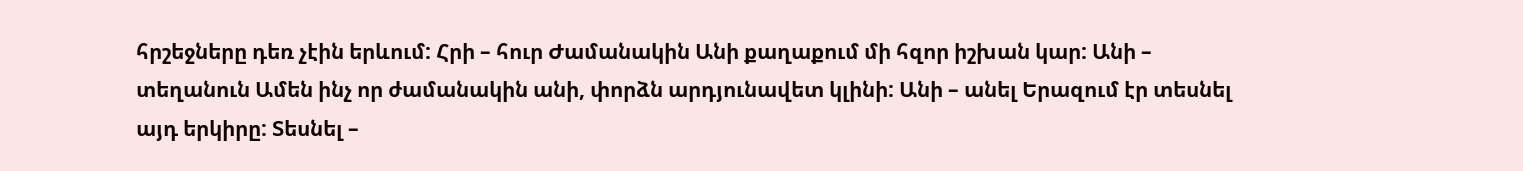հրշեջները դեռ չէին երևում: Հրի – հուր Ժամանակին Անի քաղաքում մի հզոր իշխան կար: Անի – տեղանուն Ամեն ինչ որ ժամանակին անի, փորձն արդյունավետ կլինի: Անի – անել Երազում էր տեսնել այդ երկիրը: Տեսնել –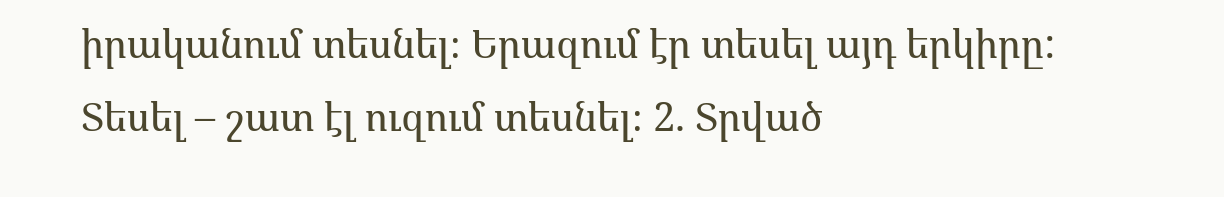իրականում տեսնել։ Երազում էր տեսել այդ երկիրը: Տեսել – շատ էլ ուզում տեսնել։ 2. Տրված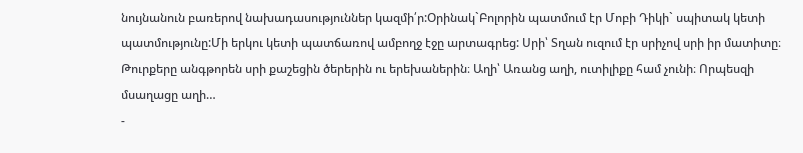նույնանուն բառերով նախադասություններ կազմի՛ր:Օրինակ`Բոլորին պատմում էր Մոբի Դիկի` սպիտակ կետի պատմությունը:Մի երկու կետի պատճառով ամբողջ էջը արտագրեց: Սրի՝ Տղան ուզում էր սրիչով սրի իր մատիտը։ Թուրքերը անգթորեն սրի քաշեցին ծերերին ու երեխաներին։ Աղի՝ Առանց աղի, ուտիլիքը համ չունի։ Որպեսզի մսաղացը աղի…
-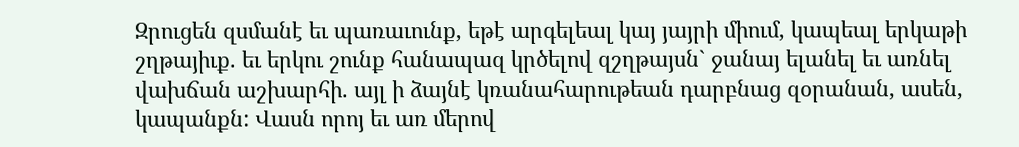Զրուցեն զսմանէ եւ պառաւունք, եթէ արգելեալ կայ յայրի միում, կապեալ երկաթի շղթայիւք. եւ երկու շունք հանապազ կրծելով զշղթայսն` ջանայ ելանել եւ առնել վախճան աշխարհի. այլ ի ձայնէ կռանահարութեան դարբնաց զօրանան, ասեն, կապանքն: Վասն որոյ եւ առ մերով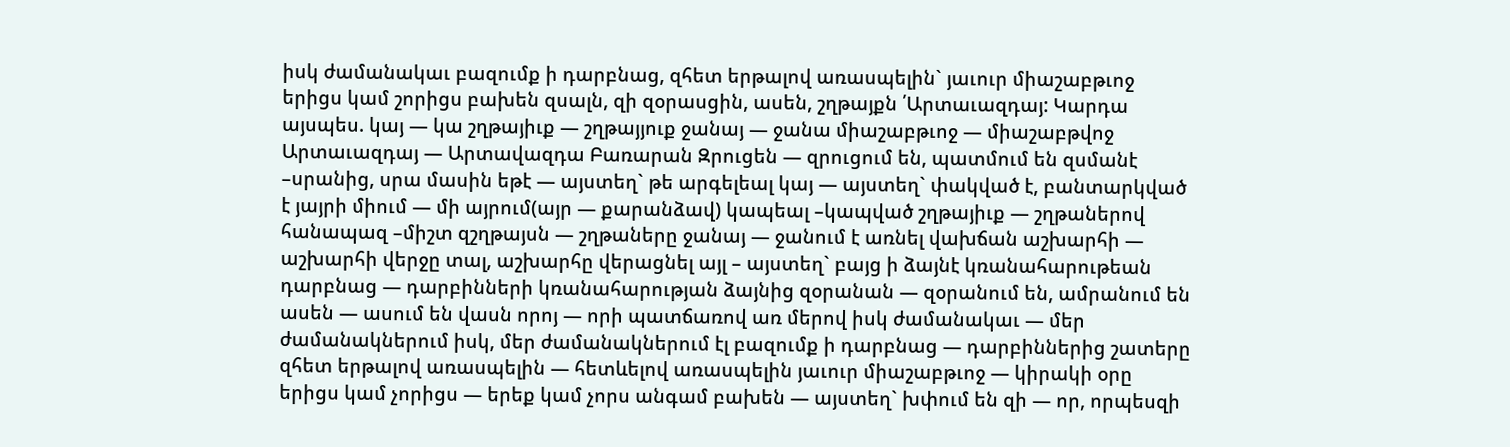իսկ ժամանակաւ բազումք ի դարբնաց, զհետ երթալով առասպելին` յաւուր միաշաբթւոջ երիցս կամ շորիցս բախեն զսալն, զի զօրասցին, ասեն, շղթայքն ՛Արտաւազդայ: Կարդա այսպես. կայ — կա շղթայիւք — շղթայյուք ջանայ — ջանա միաշաբթւոջ — միաշաբթվոջ Արտաւազդայ — Արտավազդա Բառարան Զրուցեն — զրուցում են, պատմում են զսմանէ –սրանից, սրա մասին եթէ — այստեղ` թե արգելեալ կայ — այստեղ` փակված է, բանտարկված է յայրի միում — մի այրում(այր — քարանձավ) կապեալ –կապված շղթայիւք — շղթաներով հանապազ –միշտ զշղթայսն — շղթաները ջանայ — ջանում է առնել վախճան աշխարհի — աշխարհի վերջը տալ, աշխարհը վերացնել այլ – այստեղ` բայց ի ձայնէ կռանահարութեան դարբնաց — դարբինների կռանահարության ձայնից զօրանան — զօրանում են, ամրանում են ասեն — ասում են վասն որոյ — որի պատճառով առ մերով իսկ ժամանակաւ — մեր ժամանակներում իսկ, մեր ժամանակներում էլ բազումք ի դարբնաց — դարբիններից շատերը զհետ երթալով առասպելին — հետևելով առասպելին յաւուր միաշաբթւոջ — կիրակի օրը երիցս կամ չորիցս — երեք կամ չորս անգամ բախեն — այստեղ` խփում են զի — որ, որպեսզի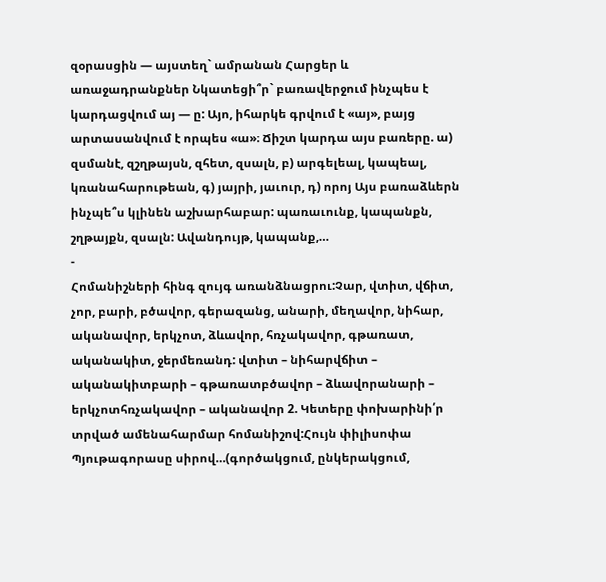զօրասցին — այստեղ` ամրանան Հարցեր և առաջադրանքներ Նկատեցի՞ր` բառավերջում ինչպես է կարդացվում այ — ը: Այո, իհարկե գրվում է «այ», բայց արտասանվում է որպես «ա»։ Ճիշտ կարդա այս բառերը. ա) զսմանէ, զշղթայսն, զհետ, զսալն, բ) արգելեալ, կապեալ, կռանահարութեան, գ) յայրի, յաւուր, դ) որոյ Այս բառաձևերն ինչպե՞ս կլինեն աշխարհաբար: պառաւունք, կապանքն, շղթայքն, զսալն: Ավանդույթ, կապանք,…
-
Հոմանիշների հինգ զույգ առանձնացրու:Չար, վտիտ, վճիտ, չոր, բարի, բծավոր, գերազանց, անարի, մեղավոր, նիհար, ականավոր, երկչոտ, ձևավոր, հռչակավոր, գթառատ, ականակիտ, ջերմեռանդ: վտիտ – նիհարվճիտ – ականակիտբարի – գթառատբծավոր – ձևավորանարի – երկչոտհռչակավոր – ականավոր 2. Կետերը փոխարինի՛ր տրված ամենահարմար հոմանիշով:Հույն փիլիսոփա Պյութագորասը սիրով…(գործակցում, ընկերակցում,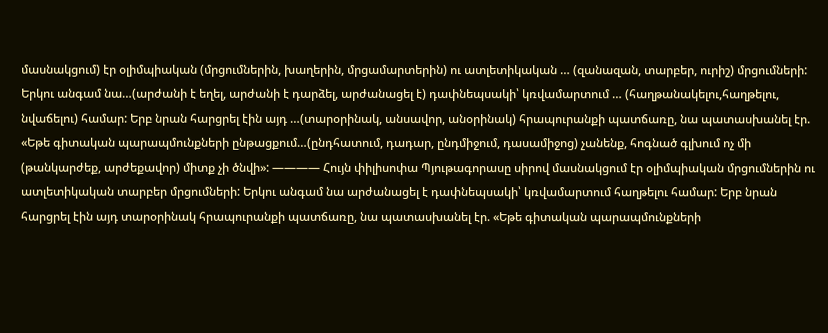մասնակցում) էր օլիմպիական (մրցումներին, խաղերին, մրցամարտերին) ու ատլետիկական … (զանազան, տարբեր, ուրիշ) մրցումների: Երկու անգամ նա…(արժանի է եղել, արժանի է դարձել, արժանացել է) դափնեպսակի՝ կռվամարտում … (հաղթանակելու,հաղթելու, նվաճելու) համար: Երբ նրան հարցրել էին այդ …(տարօրինակ, անսավոր, անօրինակ) հրապուրանքի պատճառը, նա պատասխանել էր. «Եթե գիտական պարապմունքների ընթացքում…(ընդհատում, դադար, ընդմիջում, դասամիջոց) չանենք, հոգնած գլխում ոչ մի (թանկարժեք, արժեքավոր) միտք չի ծնվի»: ———— Հույն փիլիսոփա Պյութագորասը սիրով մասնակցում էր օլիմպիական մրցումներին ու ատլետիկական տարբեր մրցումների: Երկու անգամ նա արժանացել է դափնեպսակի՝ կռվամարտում հաղթելու համար: Երբ նրան հարցրել էին այդ տարօրինակ հրապուրանքի պատճառը, նա պատասխանել էր. «Եթե գիտական պարապմունքների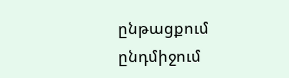ընթացքում ընդմիջում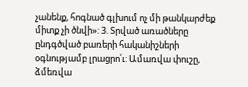չանենք, հոգնած գլխում ոչ մի թանկարժեք միտք չի ծնվի»: 3. Տրված առածները ընդգծված բառերի հականիշների օգնությամբ լրացրո՛ւ: Ամառվա փուշը, ձմեռվա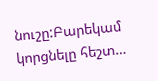նուշը:Բարեկամ կորցնելը հեշտ…